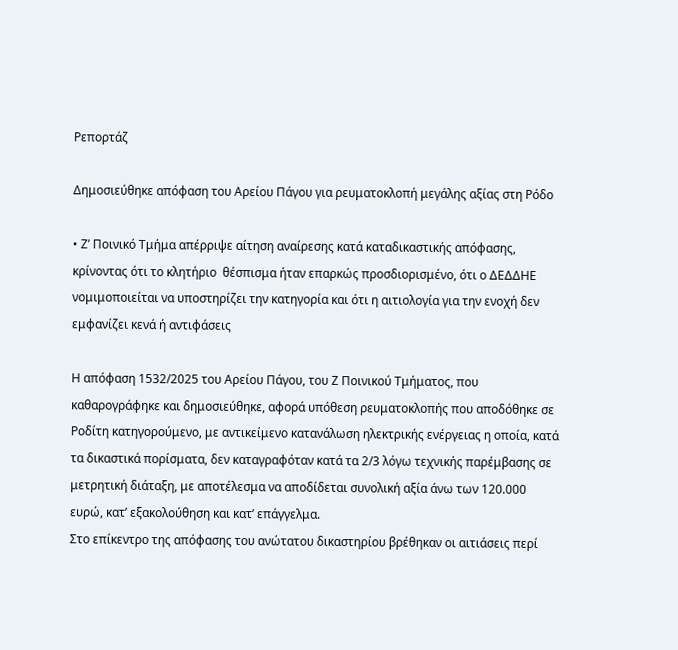Ρεπορτάζ

Δημοσιεύθηκε απόφαση του Αρείου Πάγου για ρευματοκλοπή μεγάλης αξίας στη Ρόδο

• Ζ’ Ποινικό Τμήμα απέρριψε αίτηση αναίρεσης κατά καταδικαστικής απόφασης, κρίνοντας ότι το κλητήριο  θέσπισμα ήταν επαρκώς προσδιορισμένο, ότι ο ΔΕΔΔΗΕ νομιμοποιείται να υποστηρίζει την κατηγορία και ότι η αιτιολογία για την ενοχή δεν εμφανίζει κενά ή αντιφάσεις

Η απόφαση 1532/2025 του Αρείου Πάγου, του Ζ Ποινικού Τμήματος, που καθαρογράφηκε και δημοσιεύθηκε, αφορά υπόθεση ρευματοκλοπής που αποδόθηκε σε Ροδίτη κατηγορούμενο, με αντικείμενο κατανάλωση ηλεκτρικής ενέργειας η οποία, κατά τα δικαστικά πορίσματα, δεν καταγραφόταν κατά τα 2/3 λόγω τεχνικής παρέμβασης σε μετρητική διάταξη, με αποτέλεσμα να αποδίδεται συνολική αξία άνω των 120.000 ευρώ, κατ’ εξακολούθηση και κατ’ επάγγελμα.
Στο επίκεντρο της απόφασης του ανώτατου δικαστηρίου βρέθηκαν οι αιτιάσεις περί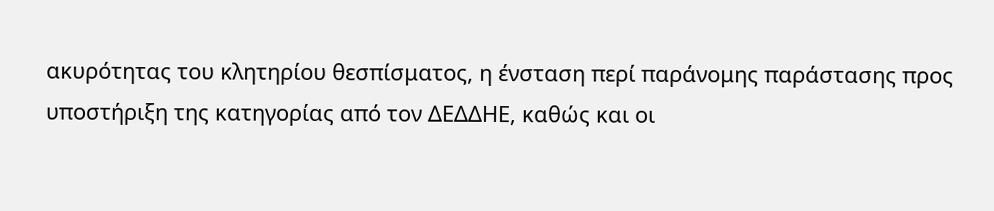ακυρότητας του κλητηρίου θεσπίσματος, η ένσταση περί παράνομης παράστασης προς υποστήριξη της κατηγορίας από τον ΔΕΔΔΗΕ, καθώς και οι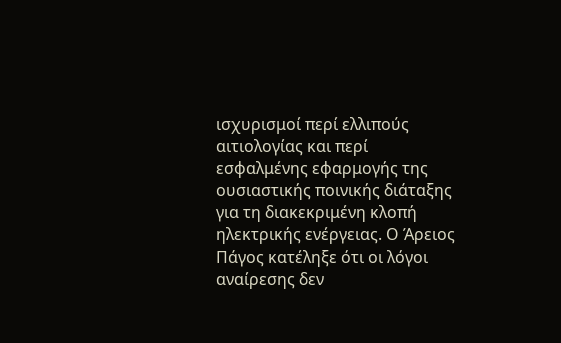ισχυρισμοί περί ελλιπούς αιτιολογίας και περί εσφαλμένης εφαρμογής της ουσιαστικής ποινικής διάταξης για τη διακεκριμένη κλοπή ηλεκτρικής ενέργειας. Ο Άρειος Πάγος κατέληξε ότι οι λόγοι αναίρεσης δεν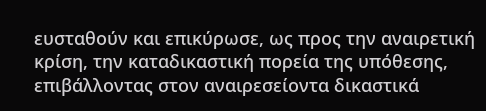ευσταθούν και επικύρωσε, ως προς την αναιρετική κρίση, την καταδικαστική πορεία της υπόθεσης, επιβάλλοντας στον αναιρεσείοντα δικαστικά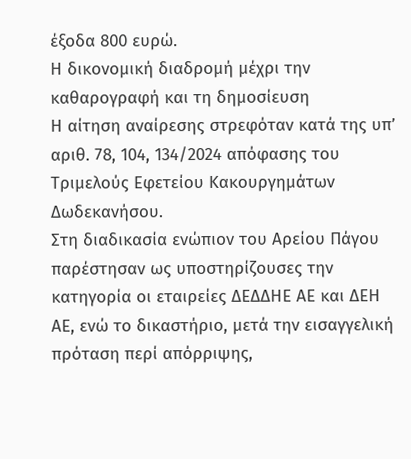έξοδα 800 ευρώ.
Η δικονομική διαδρομή μέχρι την καθαρογραφή και τη δημοσίευση
Η αίτηση αναίρεσης στρεφόταν κατά της υπ’ αριθ. 78, 104, 134/2024 απόφασης του Τριμελούς Εφετείου Κακουργημάτων Δωδεκανήσου.
Στη διαδικασία ενώπιον του Αρείου Πάγου παρέστησαν ως υποστηρίζουσες την κατηγορία οι εταιρείες ΔΕΔΔΗΕ ΑΕ και ΔΕΗ ΑΕ, ενώ το δικαστήριο, μετά την εισαγγελική πρόταση περί απόρριψης,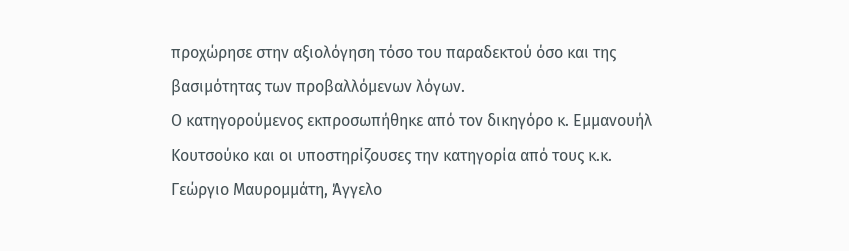προχώρησε στην αξιολόγηση τόσο του παραδεκτού όσο και της βασιμότητας των προβαλλόμενων λόγων.
Ο κατηγορούμενος εκπροσωπήθηκε από τον δικηγόρο κ. Εμμανουήλ Κουτσούκο και οι υποστηρίζουσες την κατηγορία από τους κ.κ. Γεώργιο Μαυρομμάτη, Άγγελο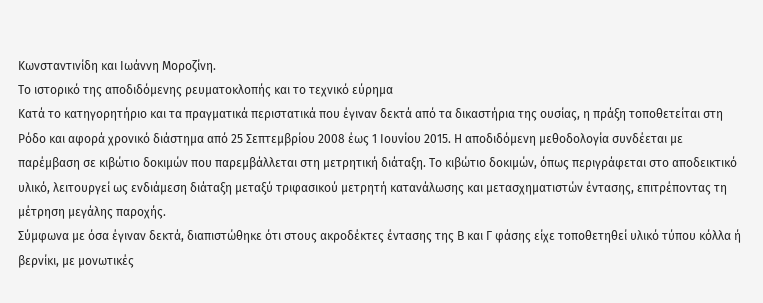Κωνσταντινίδη και Ιωάννη Μοροζίνη.
Το ιστορικό της αποδιδόμενης ρευματοκλοπής και το τεχνικό εύρημα
Κατά το κατηγορητήριο και τα πραγματικά περιστατικά που έγιναν δεκτά από τα δικαστήρια της ουσίας, η πράξη τοποθετείται στη Ρόδο και αφορά χρονικό διάστημα από 25 Σεπτεμβρίου 2008 έως 1 Ιουνίου 2015. Η αποδιδόμενη μεθοδολογία συνδέεται με παρέμβαση σε κιβώτιο δοκιμών που παρεμβάλλεται στη μετρητική διάταξη. Το κιβώτιο δοκιμών, όπως περιγράφεται στο αποδεικτικό υλικό, λειτουργεί ως ενδιάμεση διάταξη μεταξύ τριφασικού μετρητή κατανάλωσης και μετασχηματιστών έντασης, επιτρέποντας τη μέτρηση μεγάλης παροχής.
Σύμφωνα με όσα έγιναν δεκτά, διαπιστώθηκε ότι στους ακροδέκτες έντασης της Β και Γ φάσης είχε τοποθετηθεί υλικό τύπου κόλλα ή βερνίκι, με μονωτικές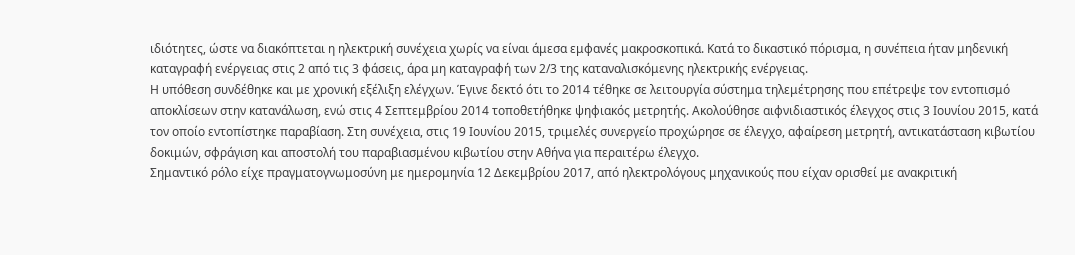ιδιότητες, ώστε να διακόπτεται η ηλεκτρική συνέχεια χωρίς να είναι άμεσα εμφανές μακροσκοπικά. Κατά το δικαστικό πόρισμα, η συνέπεια ήταν μηδενική καταγραφή ενέργειας στις 2 από τις 3 φάσεις, άρα μη καταγραφή των 2/3 της καταναλισκόμενης ηλεκτρικής ενέργειας.
Η υπόθεση συνδέθηκε και με χρονική εξέλιξη ελέγχων. Έγινε δεκτό ότι το 2014 τέθηκε σε λειτουργία σύστημα τηλεμέτρησης που επέτρεψε τον εντοπισμό αποκλίσεων στην κατανάλωση, ενώ στις 4 Σεπτεμβρίου 2014 τοποθετήθηκε ψηφιακός μετρητής. Ακολούθησε αιφνιδιαστικός έλεγχος στις 3 Ιουνίου 2015, κατά τον οποίο εντοπίστηκε παραβίαση. Στη συνέχεια, στις 19 Ιουνίου 2015, τριμελές συνεργείο προχώρησε σε έλεγχο, αφαίρεση μετρητή, αντικατάσταση κιβωτίου δοκιμών, σφράγιση και αποστολή του παραβιασμένου κιβωτίου στην Αθήνα για περαιτέρω έλεγχο.
Σημαντικό ρόλο είχε πραγματογνωμοσύνη με ημερομηνία 12 Δεκεμβρίου 2017, από ηλεκτρολόγους μηχανικούς που είχαν ορισθεί με ανακριτική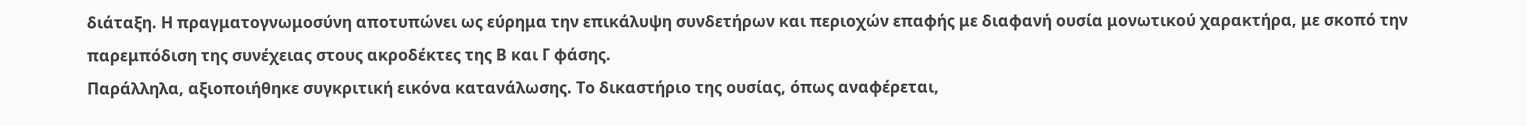διάταξη. Η πραγματογνωμοσύνη αποτυπώνει ως εύρημα την επικάλυψη συνδετήρων και περιοχών επαφής με διαφανή ουσία μονωτικού χαρακτήρα, με σκοπό την παρεμπόδιση της συνέχειας στους ακροδέκτες της Β και Γ φάσης.
Παράλληλα, αξιοποιήθηκε συγκριτική εικόνα κατανάλωσης. Το δικαστήριο της ουσίας, όπως αναφέρεται,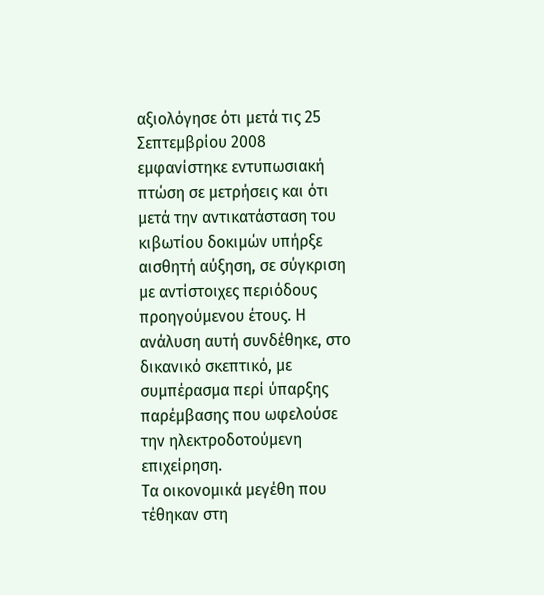αξιολόγησε ότι μετά τις 25 Σεπτεμβρίου 2008 εμφανίστηκε εντυπωσιακή πτώση σε μετρήσεις και ότι μετά την αντικατάσταση του κιβωτίου δοκιμών υπήρξε αισθητή αύξηση, σε σύγκριση με αντίστοιχες περιόδους προηγούμενου έτους. Η ανάλυση αυτή συνδέθηκε, στο δικανικό σκεπτικό, με συμπέρασμα περί ύπαρξης παρέμβασης που ωφελούσε την ηλεκτροδοτούμενη επιχείρηση.
Τα οικονομικά μεγέθη που τέθηκαν στη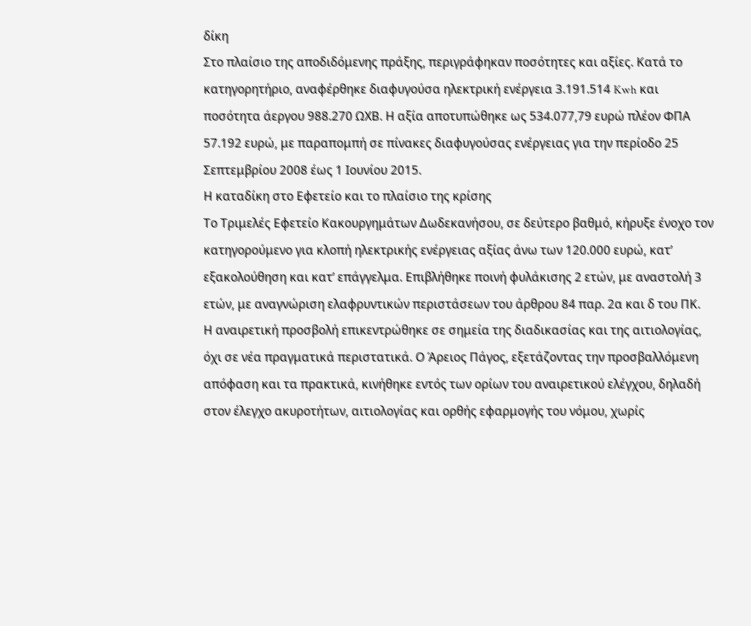δίκη
Στο πλαίσιο της αποδιδόμενης πράξης, περιγράφηκαν ποσότητες και αξίες. Κατά το κατηγορητήριο, αναφέρθηκε διαφυγούσα ηλεκτρική ενέργεια 3.191.514 Kwh και ποσότητα άεργου 988.270 ΩΧΒ. Η αξία αποτυπώθηκε ως 534.077,79 ευρώ πλέον ΦΠΑ 57.192 ευρώ, με παραπομπή σε πίνακες διαφυγούσας ενέργειας για την περίοδο 25 Σεπτεμβρίου 2008 έως 1 Ιουνίου 2015.
Η καταδίκη στο Εφετείο και το πλαίσιο της κρίσης
Το Τριμελές Εφετείο Κακουργημάτων Δωδεκανήσου, σε δεύτερο βαθμό, κήρυξε ένοχο τον κατηγορούμενο για κλοπή ηλεκτρικής ενέργειας αξίας άνω των 120.000 ευρώ, κατ’ εξακολούθηση και κατ’ επάγγελμα. Επιβλήθηκε ποινή φυλάκισης 2 ετών, με αναστολή 3 ετών, με αναγνώριση ελαφρυντικών περιστάσεων του άρθρου 84 παρ. 2α και δ του ΠΚ.
Η αναιρετική προσβολή επικεντρώθηκε σε σημεία της διαδικασίας και της αιτιολογίας, όχι σε νέα πραγματικά περιστατικά. Ο Άρειος Πάγος, εξετάζοντας την προσβαλλόμενη απόφαση και τα πρακτικά, κινήθηκε εντός των ορίων του αναιρετικού ελέγχου, δηλαδή στον έλεγχο ακυροτήτων, αιτιολογίας και ορθής εφαρμογής του νόμου, χωρίς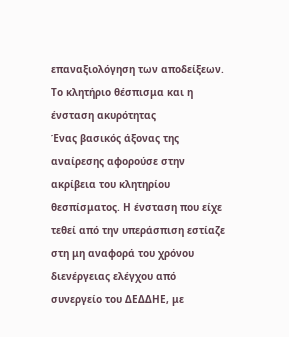επαναξιολόγηση των αποδείξεων.
Το κλητήριο θέσπισμα και η ένσταση ακυρότητας
Ένας βασικός άξονας της αναίρεσης αφορούσε στην ακρίβεια του κλητηρίου θεσπίσματος. Η ένσταση που είχε τεθεί από την υπεράσπιση εστίαζε στη μη αναφορά του χρόνου διενέργειας ελέγχου από συνεργείο του ΔΕΔΔΗΕ, με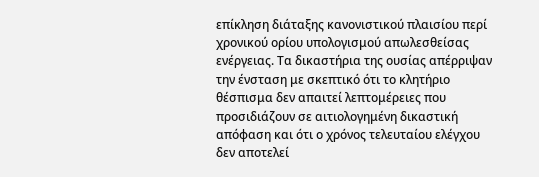επίκληση διάταξης κανονιστικού πλαισίου περί χρονικού ορίου υπολογισμού απωλεσθείσας ενέργειας. Τα δικαστήρια της ουσίας απέρριψαν την ένσταση με σκεπτικό ότι το κλητήριο θέσπισμα δεν απαιτεί λεπτομέρειες που προσιδιάζουν σε αιτιολογημένη δικαστική απόφαση και ότι ο χρόνος τελευταίου ελέγχου δεν αποτελεί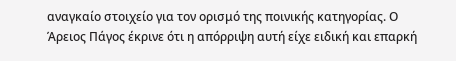αναγκαίο στοιχείο για τον ορισμό της ποινικής κατηγορίας. Ο Άρειος Πάγος έκρινε ότι η απόρριψη αυτή είχε ειδική και επαρκή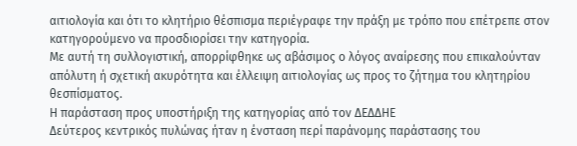αιτιολογία και ότι το κλητήριο θέσπισμα περιέγραφε την πράξη με τρόπο που επέτρεπε στον κατηγορούμενο να προσδιορίσει την κατηγορία.
Με αυτή τη συλλογιστική, απορρίφθηκε ως αβάσιμος ο λόγος αναίρεσης που επικαλούνταν απόλυτη ή σχετική ακυρότητα και έλλειψη αιτιολογίας ως προς το ζήτημα του κλητηρίου θεσπίσματος.
Η παράσταση προς υποστήριξη της κατηγορίας από τον ΔΕΔΔΗΕ
Δεύτερος κεντρικός πυλώνας ήταν η ένσταση περί παράνομης παράστασης του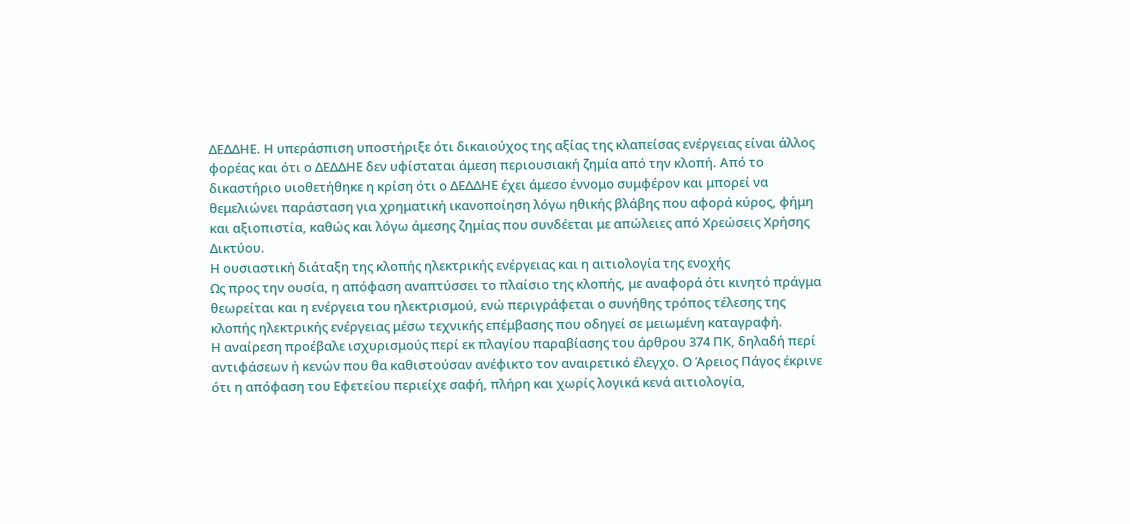ΔΕΔΔΗΕ. Η υπεράσπιση υποστήριξε ότι δικαιούχος της αξίας της κλαπείσας ενέργειας είναι άλλος φορέας και ότι ο ΔΕΔΔΗΕ δεν υφίσταται άμεση περιουσιακή ζημία από την κλοπή. Από το δικαστήριο υιοθετήθηκε η κρίση ότι ο ΔΕΔΔΗΕ έχει άμεσο έννομο συμφέρον και μπορεί να θεμελιώνει παράσταση για χρηματική ικανοποίηση λόγω ηθικής βλάβης που αφορά κύρος, φήμη και αξιοπιστία, καθώς και λόγω άμεσης ζημίας που συνδέεται με απώλειες από Χρεώσεις Χρήσης Δικτύου.
Η ουσιαστική διάταξη της κλοπής ηλεκτρικής ενέργειας και η αιτιολογία της ενοχής
Ως προς την ουσία, η απόφαση αναπτύσσει το πλαίσιο της κλοπής, με αναφορά ότι κινητό πράγμα θεωρείται και η ενέργεια του ηλεκτρισμού, ενώ περιγράφεται ο συνήθης τρόπος τέλεσης της κλοπής ηλεκτρικής ενέργειας μέσω τεχνικής επέμβασης που οδηγεί σε μειωμένη καταγραφή.
Η αναίρεση προέβαλε ισχυρισμούς περί εκ πλαγίου παραβίασης του άρθρου 374 ΠΚ, δηλαδή περί αντιφάσεων ή κενών που θα καθιστούσαν ανέφικτο τον αναιρετικό έλεγχο. Ο Άρειος Πάγος έκρινε ότι η απόφαση του Εφετείου περιείχε σαφή, πλήρη και χωρίς λογικά κενά αιτιολογία,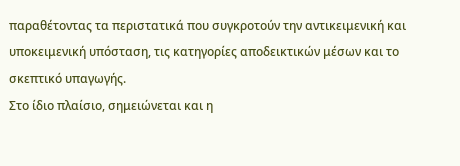παραθέτοντας τα περιστατικά που συγκροτούν την αντικειμενική και υποκειμενική υπόσταση, τις κατηγορίες αποδεικτικών μέσων και το σκεπτικό υπαγωγής.
Στο ίδιο πλαίσιο, σημειώνεται και η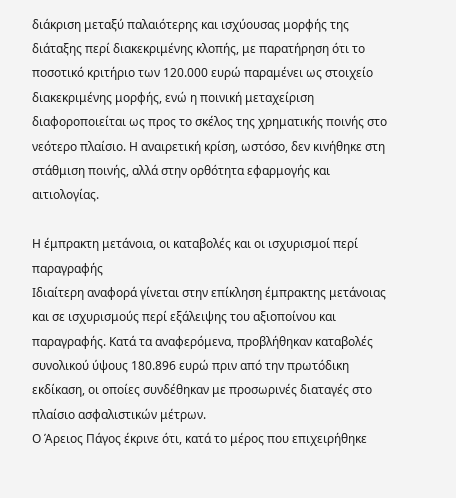διάκριση μεταξύ παλαιότερης και ισχύουσας μορφής της διάταξης περί διακεκριμένης κλοπής, με παρατήρηση ότι το ποσοτικό κριτήριο των 120.000 ευρώ παραμένει ως στοιχείο διακεκριμένης μορφής, ενώ η ποινική μεταχείριση διαφοροποιείται ως προς το σκέλος της χρηματικής ποινής στο νεότερο πλαίσιο. Η αναιρετική κρίση, ωστόσο, δεν κινήθηκε στη στάθμιση ποινής, αλλά στην ορθότητα εφαρμογής και αιτιολογίας.

Η έμπρακτη μετάνοια, οι καταβολές και οι ισχυρισμοί περί παραγραφής
Ιδιαίτερη αναφορά γίνεται στην επίκληση έμπρακτης μετάνοιας και σε ισχυρισμούς περί εξάλειψης του αξιοποίνου και παραγραφής. Κατά τα αναφερόμενα, προβλήθηκαν καταβολές συνολικού ύψους 180.896 ευρώ πριν από την πρωτόδικη εκδίκαση, οι οποίες συνδέθηκαν με προσωρινές διαταγές στο πλαίσιο ασφαλιστικών μέτρων.
Ο Άρειος Πάγος έκρινε ότι, κατά το μέρος που επιχειρήθηκε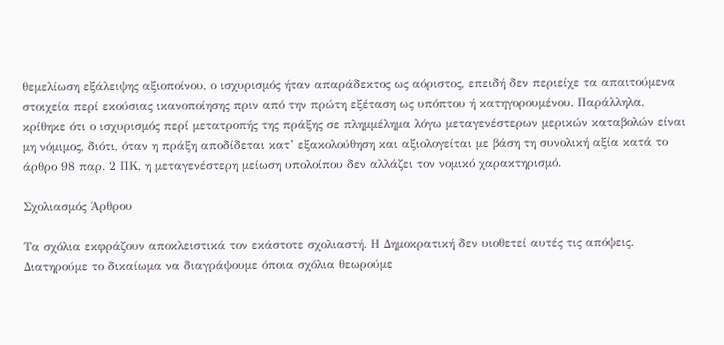θεμελίωση εξάλειψης αξιοποίνου, ο ισχυρισμός ήταν απαράδεκτος ως αόριστος, επειδή δεν περιείχε τα απαιτούμενα στοιχεία περί εκούσιας ικανοποίησης πριν από την πρώτη εξέταση ως υπόπτου ή κατηγορουμένου. Παράλληλα, κρίθηκε ότι ο ισχυρισμός περί μετατροπής της πράξης σε πλημμέλημα λόγω μεταγενέστερων μερικών καταβολών είναι μη νόμιμος, διότι, όταν η πράξη αποδίδεται κατ’ εξακολούθηση και αξιολογείται με βάση τη συνολική αξία κατά το άρθρο 98 παρ. 2 ΠΚ, η μεταγενέστερη μείωση υπολοίπου δεν αλλάζει τον νομικό χαρακτηρισμό.

Σχολιασμός Άρθρου

Τα σχόλια εκφράζουν αποκλειστικά τον εκάστοτε σχολιαστή. Η Δημοκρατική δεν υιοθετεί αυτές τις απόψεις. Διατηρούμε το δικαίωμα να διαγράψουμε όποια σχόλια θεωρούμε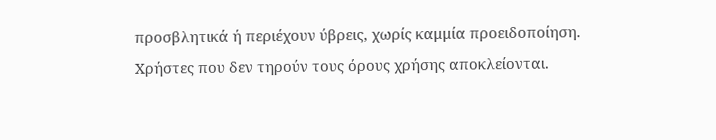προσβλητικά ή περιέχουν ύβρεις, χωρίς καμμία προειδοποίηση. Χρήστες που δεν τηρούν τους όρους χρήσης αποκλείονται.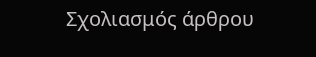Σχολιασμός άρθρου